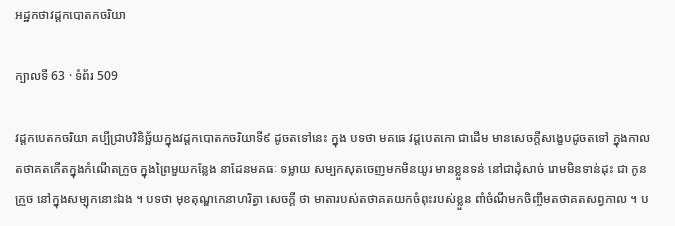អដ្ឋកថាវដ្តកបោតកចរិយា

ក្បាលទី 63 · ទំព័រ 509

វដ្តកបេតកចរិយា គប្បីជ្រាបវិនិច្ឆ័យក្នុងវដ្តកបោតកចរិយាទី៩ ដូចតទៅនេះ ក្នុង បទថា មគធេ វដ្តបេតកោ ជាដើម មានសេចក្តីសង្ខេបដូចតទៅ ក្នុងកាល តថាគតកើតក្នុងកំណើតក្រួច ក្នុងព្រៃមួយកន្លែង នាដែនមគធៈ ទម្លាយ សម្បកសុតចេញមកមិនយូរ មានខ្លួនទន់ នៅជាដុំសាច់ រោមមិនទាន់ដុះ ជា កូនក្រួច នៅក្នុងសម្បុកនោះឯង ។ បទថា មុខតុណ្ឌកេនាហរិត្វា សេចក្តី ថា មាតារបស់តថាគតយកចំពុះរបស់ខ្លួន ពាំចំណីមកចិញ្ចឹមតថាគតសព្វកាល ។ ប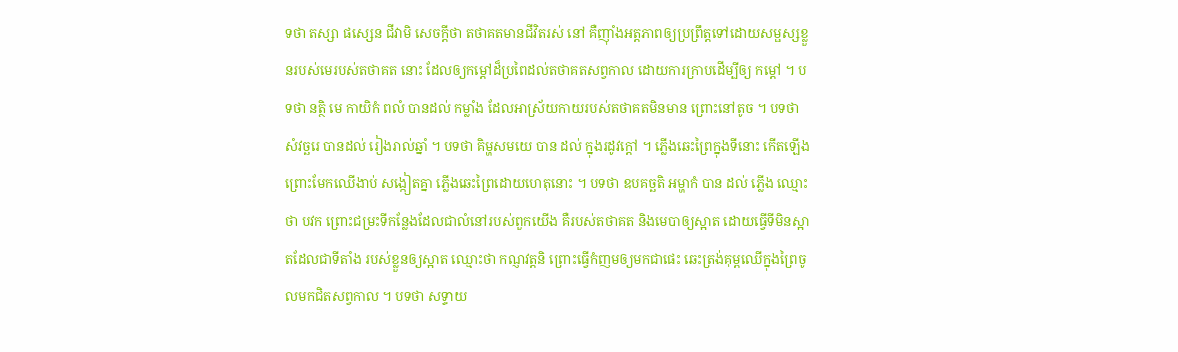ទថា តស្សា ផស្សេន ជីវាមិ សេចក្តីថា តថាគតមានជីវិតរស់ នៅ គឺញ៉ាំងអត្តភាពឲ្យប្រព្រឹត្តទៅដោយសម្ផស្សខ្លួនរបស់មេរបស់តថាគត នោះ ដែលឲ្យកម្តៅដ៏ប្រពៃដល់តថាគតសព្វកាល ដោយការក្រាបដើម្បីឲ្យ កម្តៅ ។ បទថា នត្ថិ មេ កាយិកំ ពលំ បានដល់ កម្លាំង ដែលអាស្រ័យកាយរបស់តថាគតមិនមាន ព្រោះនៅតូច ។ បទថា សំវច្ឆរេ បានដល់ រៀងរាល់ឆ្នាំ ។ បទថា គិម្ហសមយេ បាន ដល់ ក្នុងរដូវក្តៅ ។ ភ្លើងឆេះព្រៃក្នុងទីនោះ កើតឡើងព្រោះមែកឈើងាប់ សង្កៀតគ្នា ភ្លើងឆេះព្រៃដោយហេតុនោះ ។ បទថា ឧបគច្ឆតិ អម្ហាកំ បាន ដល់ ភ្លើង ឈ្មោះថា បវក ព្រោះជម្រះទីកន្លែងដែលជាលំនៅរបស់ពួកយើង គឺរបស់តថាគត និងមេបាឲ្យស្អាត ដោយធ្វើទីមិនស្អាតដែលជាទីតាំង របស់ខ្លួនឲ្យស្អាត ឈ្មោះថា កណ្ញវត្តនិ ព្រោះធ្វើកំញមឲ្យមកជាផេះ ឆេះត្រង់គុម្ពឈើក្នុងព្រៃចូលមកជិតសព្វកាល ។ បទថា សទ្ទាយ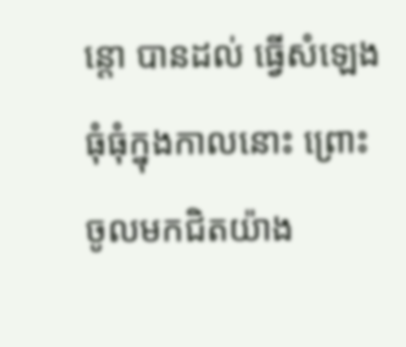ន្តោ បានដល់ ធ្វើសំឡេងធុំធុំក្នុងកាលនោះ ព្រោះ ចូលមកជិតយ៉ាង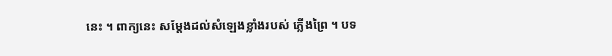នេះ ។ ពាក្យនេះ សម្តែងដល់សំឡេងខ្លាំងរបស់ ភ្លើងព្រៃ ។ បទ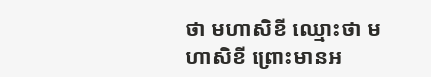ថា មហាសិខី ឈ្មោះថា មហាសិខី ព្រោះមានអ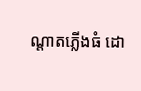ណ្តាតភ្លើងធំ ដោ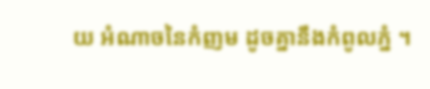យ អំណាចនៃកំញម ដូចគ្នានឹងកំពូលភ្នំ ។